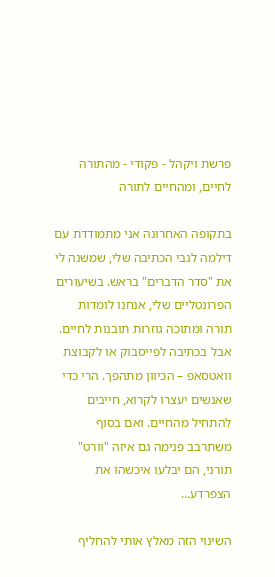פרשת ויקהל - פקודי - מהתורה לחיים, ומהחיים לתורה

בתקופה האחרונה אני מתמודדת עם דילמה לגבי הכתיבה שלי, שמשנה לי את "סדר הדברים" בראש. בשיעורים הפרונטליים שלי, אנחנו לומדות תורה ומתוכה גוזרות תובנות לחיים. אבל בכתיבה לפייסבוק או לקבוצת וואטסאפ – הכיוון מתהפך. הרי כדי שאנשים יעצרו לקרוא, חייבים להתחיל מהחיים. ואם בסוף משתרבב פנימה גם איזה "וורט" תורני, הם יבלעו איכשהו את הצפרדע...

השינוי הזה מאלץ אותי להחליף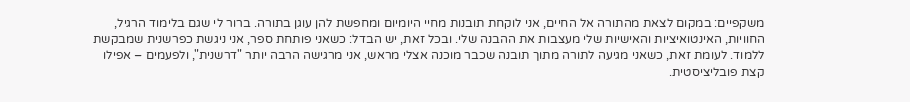משקפיים: במקום לצאת מהתורה אל החיים, אני לוקחת תובנות מחיי היומיום ומחפשת להן עוגן בתורה. ברור לי שגם בלימוד הרגיל, החוויות, האינטואיציות והאישיות שלי מעצבות את ההבנה שלי. ובכל זאת, יש הבדל: כשאני פותחת ספר, אני ניגשת כפרשנית שמבקשת ללמוד. לעומת זאת, כשאני מגיעה לתורה מתוך תובנה שכבר מוכנה אצלי מראש, אני מרגישה הרבה יותר "דרשנית", ולפעמים – אפילו קצת פובליציסטית.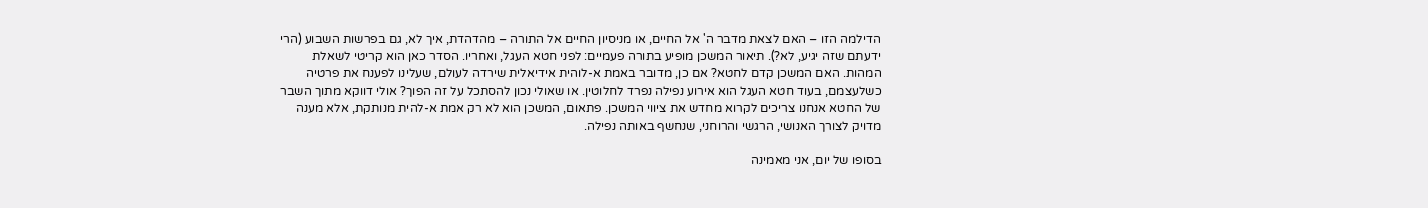הדילמה הזו – האם לצאת מדבר ה' אל החיים, או מניסיון החיים אל התורה – מהדהדת, איך לא, גם בפרשות השבוע (הרי ידעתם שזה יגיע, לא?). תיאור המשכן מופיע בתורה פעמיים: לפני חטא העגל, ואחריו. הסדר כאן הוא קריטי לשאלת המהות. האם המשכן קדם לחטא? אם כן, מדובר באמת א-לוהית אידיאלית שירדה לעולם, שעלינו לפענח את פרטיה כשלעצמם, בעוד חטא העגל הוא אירוע נפילה נפרד לחלוטין. או שאולי נכון להסתכל על זה הפוך? אולי דווקא מתוך השבר של החטא אנחנו צריכים לקרוא מחדש את ציווי המשכן. פתאום, המשכן הוא לא רק אמת א-להית מנותקת, אלא מענה מדויק לצורך האנושי, הרגשי והרוחני, שנחשף באותה נפילה.

בסופו של יום, אני מאמינה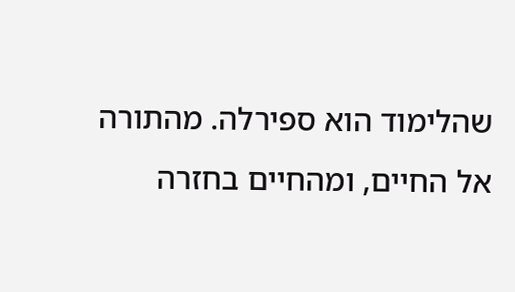שהלימוד הוא ספירלה. מהתורה אל החיים, ומהחיים בחזרה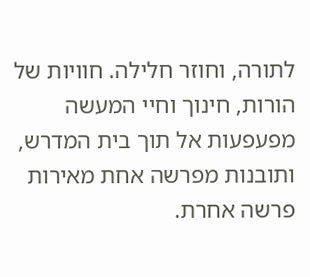לתורה, וחוזר חלילה. חוויות של הורות, חינוך וחיי המעשה מפעפעות אל תוך בית המדרש, ותובנות מפרשה אחת מאירות פרשה אחרת.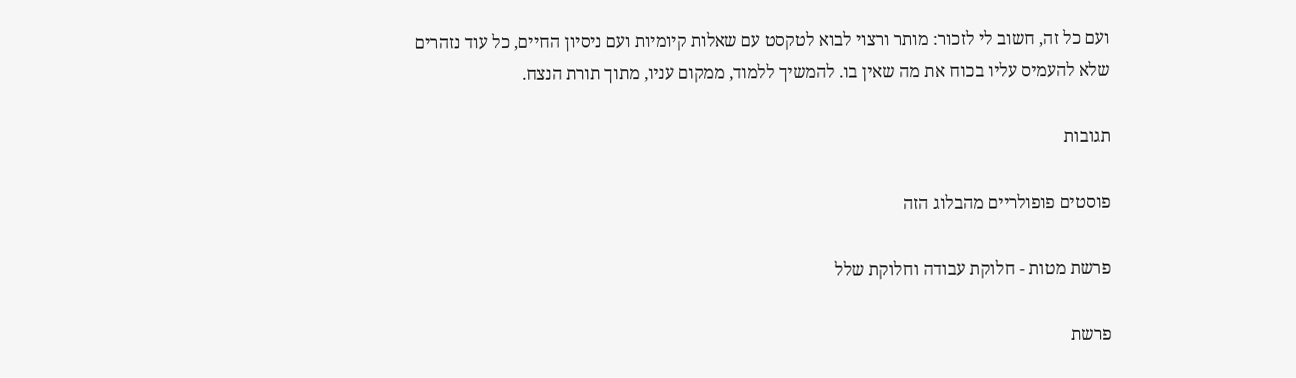ועם כל זה, חשוב לי לזכור: מותר ורצוי לבוא לטקסט עם שאלות קיומיות ועם ניסיון החיים, כל עוד נזהרים שלא להעמיס עליו בכוח את מה שאין בו. להמשיך ללמוד, ממקום עניו, מתוך תורת הנצח.

תגובות

פוסטים פופולריים מהבלוג הזה

פרשת מטות - חלוקת עבודה וחלוקת שלל

פרשת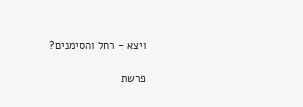ויצא - רחל והסימנים?

פרשת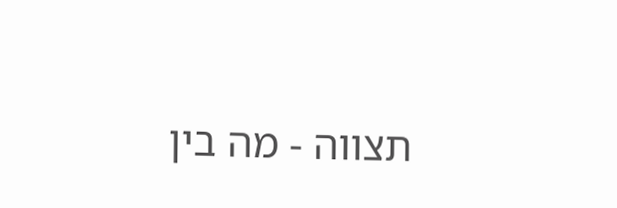תצווה - מה בין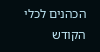הכהנים לכלי הקודש